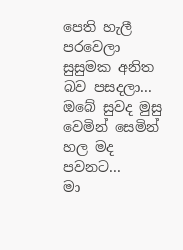පෙති හැලී පරවෙලා සුසුමක අනිත බව පසදලා...
ඔබේ සුවද මුසු වෙමින් සෙමින් හල මද පවනට...
මා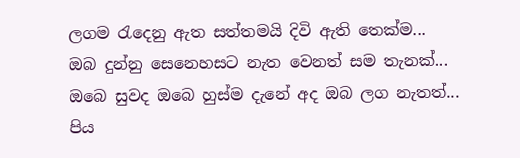ලගම රැදෙනු ඇත සත්තමයි දිවි ඇති තෙක්ම...
ඔබ දුන්නු සෙනෙහසට නැත වෙනත් සම තැනක්...
ඔබෙ සුවද ඔබෙ හුස්ම දැනේ අද ඔබ ලග නැතත්...
පිය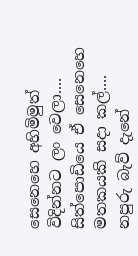සෙනෙහෙ අහිමිමුත් විදින්නට ලං වෙලා....
සිත්පොඩියෙ ඒ සෙනෙහෙ මතකයකි සදා කල්....
නපුරු බැව් දැනේ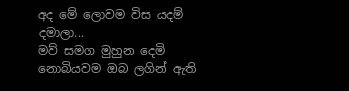අද මේ ලොවම විස යදම් දමාලා...
මව් සමග මුහුන දෙමි නොබියවම ඔබ ලගින් ඇති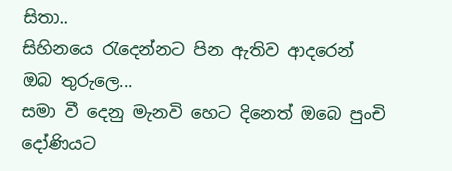සිතා..
සිහිනයෙ රැදෙන්නට පින ඇතිව ආදරෙන් ඔබ තුරුලෙ...
සමා වී දෙනු මැනවි හෙට දිනෙත් ඔබෙ පුංචි දෝණියට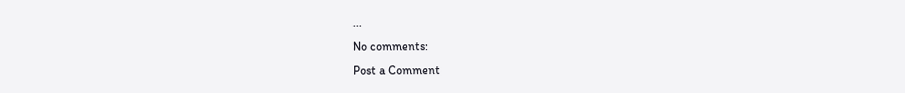...
No comments:
Post a Comment